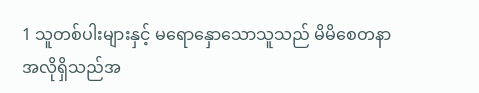1 သူတစ်ပါးများနှင့် မရောနှောသောသူသည် မိမိစေတနာအလိုရှိသည်အ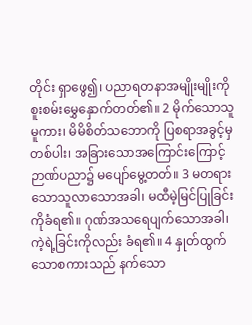တိုင်း ရှာဖွေ၍၊ ပညာရတနာအမျိုးမျိုးကို စူးစမ်းမွှေနှောက်တတ်၏။ 2 မိုက်သောသူမူကား၊ မိမိစိတ်သဘောကို ပြစရာအခွင့်မှတစ်ပါး၊ အခြားသောအကြောင်းကြောင့် ဉာဏ်ပညာ၌ မပျော်မွေ့တတ်။ 3 မတရားသောသူလာသောအခါ၊ မထီမဲ့မြင်ပြုခြင်းကိုခံရ၏။ ဂုဏ်အသရေပျက်သောအခါ၊ ကဲ့ရဲ့ခြင်းကိုလည်း ခံရ၏။ 4 နှုတ်ထွက်သောစကားသည် နက်သော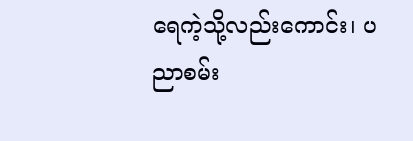ရေကဲ့သို့လည်းကောင်း၊ ပညာစမ်း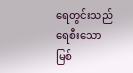ရေတွင်းသည် ရေစီးသော မြစ်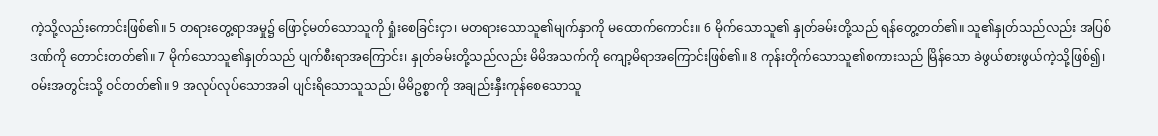ကဲ့သို့လည်းကောင်းဖြစ်၏။ 5 တရားတွေ့ရာအမှု၌ ဖြောင့်မတ်သောသူကို ရှုံးစေခြင်းငှာ၊ မတရားသောသူ၏မျက်နှာကို မထောက်ကောင်း။ 6 မိုက်သောသူ၏ နှုတ်ခမ်းတို့သည် ရန်တွေ့တတ်၏။ သူ၏နှုတ်သည်လည်း အပြစ်ဒဏ်ကို တောင်းတတ်၏။ 7 မိုက်သောသူ၏နှုတ်သည် ပျက်စီးရာအကြောင်း၊ နှုတ်ခမ်းတို့သည်လည်း မိမိအသက်ကို ကျော့မိရာအကြောင်းဖြစ်၏။ 8 ကုန်းတိုက်သောသူ၏စကားသည် မြိန်သော ခဲဖွယ်စားဖွယ်ကဲ့သို့ဖြစ်၍၊ ဝမ်းအတွင်းသို့ ဝင်တတ်၏။ 9 အလုပ်လုပ်သောအခါ ပျင်းရိသောသူသည်၊ မိမိဥစ္စာကို အချည်းနှီးကုန်စေသောသူ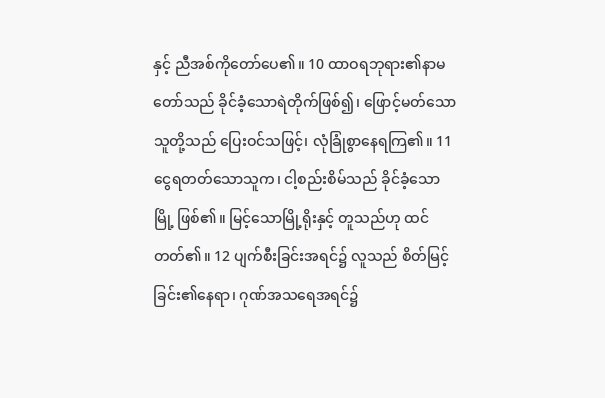နှင့် ညီအစ်ကိုတော်ပေ၏။ 10 ထာဝရဘုရား၏နာမတော်သည် ခိုင်ခံ့သောရဲတိုက်ဖြစ်၍၊ ဖြောင့်မတ်သောသူတို့သည် ပြေးဝင်သဖြင့်၊ လုံခြုံစွာနေရကြ၏။ 11 ငွေရတတ်သောသူက၊ ငါ့စည်းစိမ်သည် ခိုင်ခံ့သောမြို့ ဖြစ်၏။ မြင့်သောမြို့ရိုးနှင့် တူသည်ဟု ထင်တတ်၏။ 12 ပျက်စီးခြင်းအရင်၌ လူသည် စိတ်မြင့်ခြင်း၏နေရာ၊ ဂုဏ်အသရေအရင်၌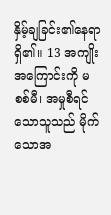နှိမ့်ချခြင်း၏နေရာရှိ၏။ 13 အကျိုးအကြောင်းကို မစစ်မီ၊ အမှုစီရင်သောသူသည် မိုက်သောအ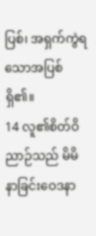ပြစ်၊ အရှက်ကွဲရသောအပြစ်ရှိ၏။
14 လူ၏စိတ်ဝိညာဉ်သည် မိမိနာခြင်းဝေဒနာ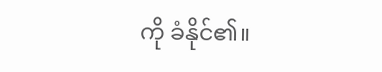ကို ခံနိုင်၏။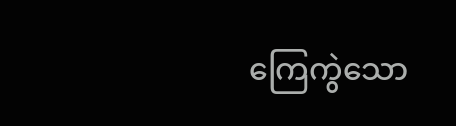ကြေကွဲသော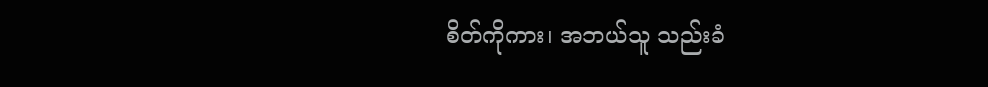စိတ်ကိုကား၊ အဘယ်သူ သည်းခံ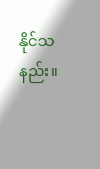နိုင်သနည်း။